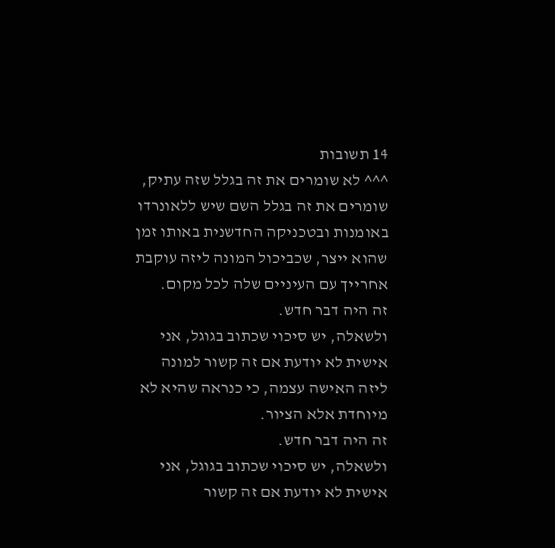14 תשובות
^^^ לא שומרים את זה בגלל שזה עתיק, שומרים את זה בגלל השם שיש ללאונרדו באומנות ובטכניקה החדשנית באותו זמן שהוא ייצר, שכביכול המונה ליזה עוקבת אחרייך עם העיניים שלה לכל מקום.
זה היה דבר חדש.
ולשאלה, יש סיכוי שכתוב בגוגל, אני אישית לא יודעת אם זה קשור למונה ליזה האישה עצמה, כי כנראה שהיא לא מיוחדת אלא הציור.
זה היה דבר חדש.
ולשאלה, יש סיכוי שכתוב בגוגל, אני אישית לא יודעת אם זה קשור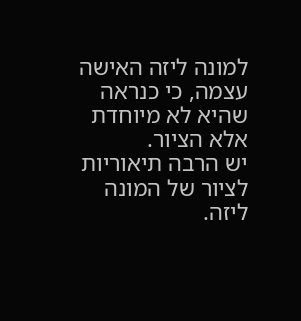למונה ליזה האישה עצמה, כי כנראה שהיא לא מיוחדת אלא הציור.
יש הרבה תיאוריות לציור של המונה ליזה.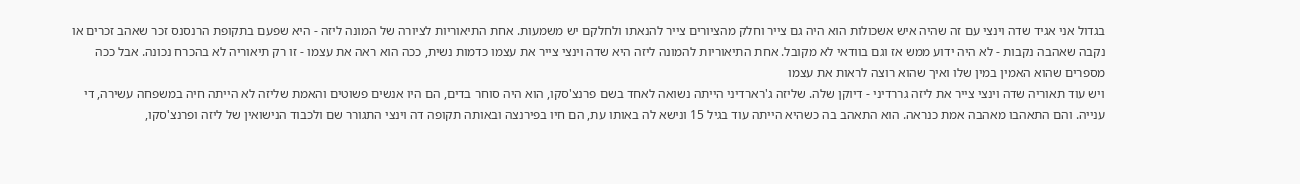בגדול אני אגיד שדה וינצי עם זה שהיה איש אשכולות הוא היה גם צייר וחלק מהציורים צייר להנאתו ולחלקם יש משמעות. אחת התיאוריות לציורה של המונה ליזה - היא שפעם בתקופת הרנסנס זכר שאהב זכרים או נקבה שאהבה נקבות - לא היה ידוע ממש אז וגם בוודאי לא מקובל. אחת התיאוריות להמונה ליזה היא שדה וינצי צייר את עצמו כדמות נשית, ככה הוא ראה את עצמו - זו רק תיאוריה לא בהכרח נכונה. אבל ככה מספרים שהוא האמין במין שלו ואיך שהוא רוצה לראות את עצמו
ויש עוד תאוריה שדה וינצי צייר את ליזה גררדיני - דיוקן שלה. שליזה ג'רארדיני הייתה נשואה לאחד בשם פרנצ'סקו, הוא היה סוחר בדים, הם היו אנשים פשוטים והאמת שליזה לא הייתה חיה במשפחה עשירה, די ענייה. והם התאהבו מאהבה אמת כנראה. הוא התאהב בה כשהיא הייתה עוד בגיל 15 ונישא לה באותו עת, הם חיו בפירנצה ובאותה תקופה דה וינצי התגורר שם ולכבוד הנישואין של ליזה ופרנצ'סקו,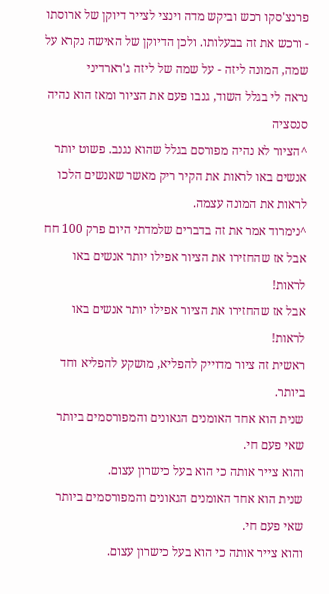פרנצ'סקו רכש וביקש מדה וינצי לצייר דיוקן של ארוסתו - ורכש את זה בבעלותו. ולכן הדיוקן של האישה נקרא על שמה, המונה ליזה - על שמה של ליזה ג'רארדיני
נראה לי בגלל השוד, גנבו פעם את הציור ומאז הוא נהיה סנסציה
^הציור לא נהיה מפורסם בגלל שהוא נגנב. פשוט יותר אנשים באו לראות את הקיר ריק מאשר שאנשים הלכו לראות את המונה עצמה.
^נימרוד אמר את זה בדברים שלמדתי היום פרק 100 חח
אבל אז שהחזירו את הציור אפילו יותר אנשים באו לראות!
אבל אז שהחזירו את הציור אפילו יותר אנשים באו לראות!
ראשית זה ציור מדוייק להפליא, מושקע להפליא וחד ביותר.
שנית הוא אחד האומנים הגאונים והמפורסמים ביותר שאי פעם חי.
והוא צייר אותה כי הוא בעל כישרון עצום.
שנית הוא אחד האומנים הגאונים והמפורסמים ביותר שאי פעם חי.
והוא צייר אותה כי הוא בעל כישרון עצום.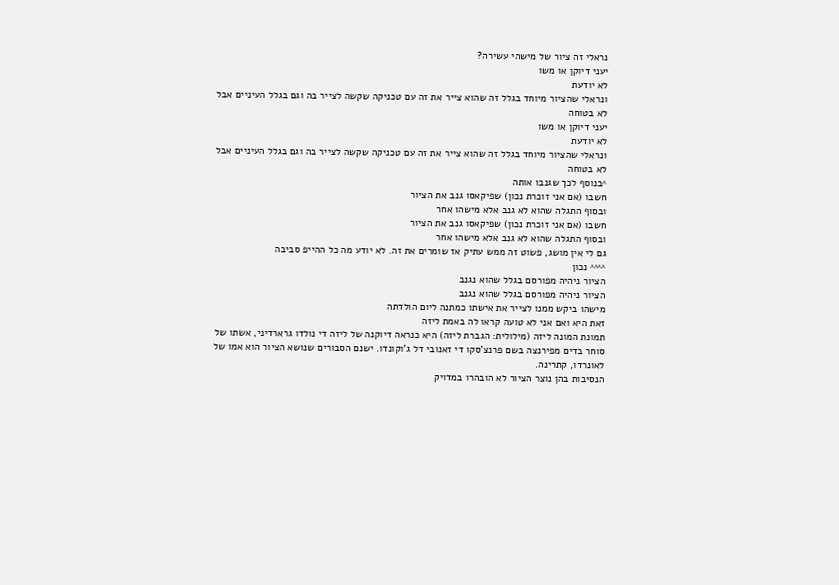נראלי זה ציור של מישהי עשירה?
יעני דיוקן או משו
לא יודעת
ונראלי שהציור מיוחד בגלל זה שהוא צייר את זה עם טכניקה שקשה לצייר בה וגם בגלל העיניים אבל לא בטוחה
יעני דיוקן או משו
לא יודעת
ונראלי שהציור מיוחד בגלל זה שהוא צייר את זה עם טכניקה שקשה לצייר בה וגם בגלל העיניים אבל לא בטוחה
^בנוסף לכך שגנבו אותה
חשבו (אם אני זוכרת נכון) שפיקאסו גנב את הציור
ובסוף התגלה שהוא לא גנב אלא מישהו אחר
חשבו (אם אני זוכרת נכון) שפיקאסו גנב את הציור
ובסוף התגלה שהוא לא גנב אלא מישהו אחר
גם לי אין מושג, פשוט זה ממש עתיק אז שומרים את זה. לא יודע מה כל ההייפ סביבה
^^^^ נכון
הציור ניהיה מפורסם בגלל שהוא נגנב
הציור ניהיה מפורסם בגלל שהוא נגנב
מישהו ביקש ממנו לצייר את אישתו כמתנה ליום הולדתה
זאת היא ואם אני לא טועה קראו לה באמת ליזה
תמונת המונה ליזה (מילולית: הגברת ליזה) היא כנראה דיוקנה של ליזה די נולדו גרארדיני, אשתו של סוחר בדים מפירנצה בשם פרנצ'סקו די זאנובי דל ג'וקונדו. ישנם הסבורים שנושא הציור הוא אמו של לאונרדו, קתרינה.
הנסיבות בהן נוצר הציור לא הובהרו במדויק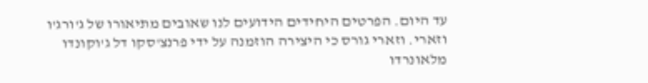עד היום. הפרטים היחידים הידועים לנו שאובים מתיאורו של ג'ורג'ו וזארי. וזארי גורס כי היצירה הוזמנה על ידי פרנצ'סקו דל ג'וקונדו מלאונרדו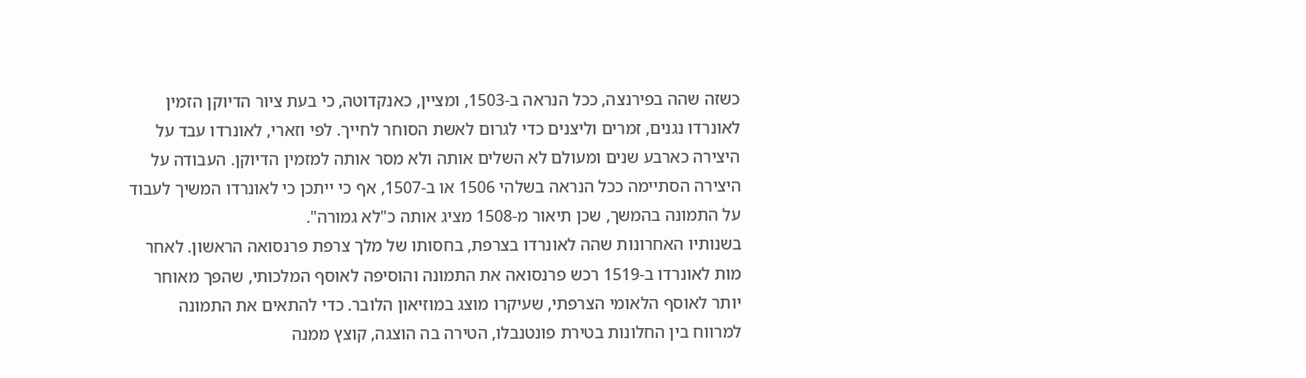כשזה שהה בפירנצה, ככל הנראה ב-1503, ומציין, כאנקדוטה, כי בעת ציור הדיוקן הזמין לאונרדו נגנים, זמרים וליצנים כדי לגרום לאשת הסוחר לחייך. לפי וזארי, לאונרדו עבד על היצירה כארבע שנים ומעולם לא השלים אותה ולא מסר אותה למזמין הדיוקן. העבודה על היצירה הסתיימה ככל הנראה בשלהי 1506 או ב-1507, אף כי ייתכן כי לאונרדו המשיך לעבוד על התמונה בהמשך, שכן תיאור מ-1508 מציג אותה כ"לא גמורה".
בשנותיו האחרונות שהה לאונרדו בצרפת, בחסותו של מלך צרפת פרנסואה הראשון. לאחר מות לאונרדו ב-1519 רכש פרנסואה את התמונה והוסיפה לאוסף המלכותי, שהפך מאוחר יותר לאוסף הלאומי הצרפתי, שעיקרו מוצג במוזיאון הלובר. כדי להתאים את התמונה למרווח בין החלונות בטירת פונטנבלו, הטירה בה הוצגה, קוצץ ממנה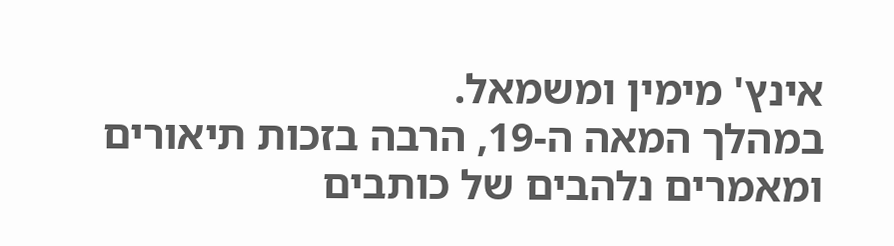אינץ' מימין ומשמאל.
במהלך המאה ה-19, הרבה בזכות תיאורים ומאמרים נלהבים של כותבים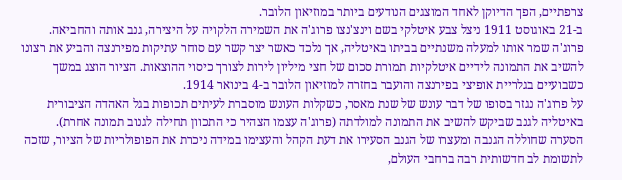צרפתיים, הפך הדיוקן לאחד המוצגים הנודעים ביותר במוזיאון הלובר.
ב-21 באוגוסט 1911 ניצל צבע איטלקי בשם וינצ'נצו פרוג'ה את השמירה הלקויה על היצירה, גנב אותה והחביאה. פרוג'ה שמר אותו למעלה משנתיים בביתו באיטליה, אך נלכד כאשר יצר קשר עם סוחר עתיקות מפירנצה והביע את רצונו להשיב את התמונה לידיים איטלקיות תמורת סכום של חצי מיליון לירות לצורך כיסוי ההוצאות. הציור הוצג במשך כשבועיים בגלריית אופיצי בפירנצה והועבר בחזרה למוזיאון הלובר ב-4 בינואר 1914.
על פרוג'ה נגזר בסופו של דבר עונש של שנת מאסר, כשקלות העונש מוסברת לעיתים תכופות בגל האהדה הציבורית באיטליה לגנב שביקש להשיב את התמונה למולדתה (פרוג'ה עצמו הצהיר כי התכוון תחילה לגנוב תמונה אחרת).
הסערה שחוללה הגנבה ומעצרו של הגנב הסעירו את דעת הקהל והעצימו במידה ניכרת את הפופולריות של הציור, שזכה לתשומת לב חדשותית רבה ברחבי העולם,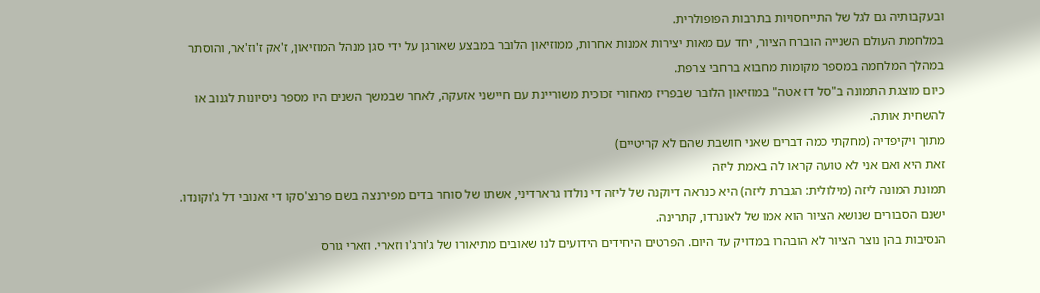ובעקבותיה גם לגל של התייחסויות בתרבות הפופולרית.
במלחמת העולם השנייה הוברח הציור, יחד עם מאות יצירות אמנות אחרות, ממוזיאון הלובר במבצע שאורגן על ידי סגן מנהל המוזיאון, ז'אק ז'וז'אר, והוסתר במהלך המלחמה במספר מקומות מחבוא ברחבי צרפת.
כיום מוצגת התמונה ב"סל דז אטה" במוזיאון הלובר שבפריז מאחורי זכוכית משוריינת עם חיישני אזעקה, לאחר שבמשך השנים היו מספר ניסיונות לגנוב או להשחית אותה.
מתוך ויקיפדיה (מחקתי כמה דברים שאני חושבת שהם לא קריטיים)
זאת היא ואם אני לא טועה קראו לה באמת ליזה
תמונת המונה ליזה (מילולית: הגברת ליזה) היא כנראה דיוקנה של ליזה די נולדו גרארדיני, אשתו של סוחר בדים מפירנצה בשם פרנצ'סקו די זאנובי דל ג'וקונדו. ישנם הסבורים שנושא הציור הוא אמו של לאונרדו, קתרינה.
הנסיבות בהן נוצר הציור לא הובהרו במדויק עד היום. הפרטים היחידים הידועים לנו שאובים מתיאורו של ג'ורג'ו וזארי. וזארי גורס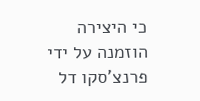כי היצירה הוזמנה על ידי פרנצ'סקו דל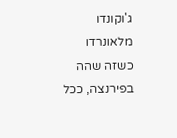ג'וקונדו מלאונרדו כשזה שהה בפירנצה, ככל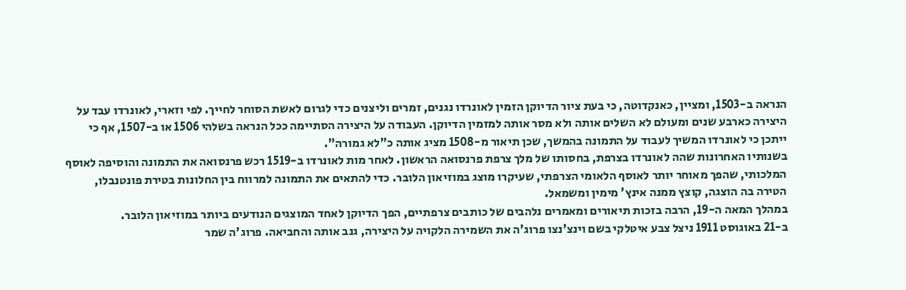הנראה ב-1503, ומציין, כאנקדוטה, כי בעת ציור הדיוקן הזמין לאונרדו נגנים, זמרים וליצנים כדי לגרום לאשת הסוחר לחייך. לפי וזארי, לאונרדו עבד על היצירה כארבע שנים ומעולם לא השלים אותה ולא מסר אותה למזמין הדיוקן. העבודה על היצירה הסתיימה ככל הנראה בשלהי 1506 או ב-1507, אף כי ייתכן כי לאונרדו המשיך לעבוד על התמונה בהמשך, שכן תיאור מ-1508 מציג אותה כ"לא גמורה".
בשנותיו האחרונות שהה לאונרדו בצרפת, בחסותו של מלך צרפת פרנסואה הראשון. לאחר מות לאונרדו ב-1519 רכש פרנסואה את התמונה והוסיפה לאוסף המלכותי, שהפך מאוחר יותר לאוסף הלאומי הצרפתי, שעיקרו מוצג במוזיאון הלובר. כדי להתאים את התמונה למרווח בין החלונות בטירת פונטנבלו, הטירה בה הוצגה, קוצץ ממנה אינץ' מימין ומשמאל.
במהלך המאה ה-19, הרבה בזכות תיאורים ומאמרים נלהבים של כותבים צרפתיים, הפך הדיוקן לאחד המוצגים הנודעים ביותר במוזיאון הלובר.
ב-21 באוגוסט 1911 ניצל צבע איטלקי בשם וינצ'נצו פרוג'ה את השמירה הלקויה על היצירה, גנב אותה והחביאה. פרוג'ה שמר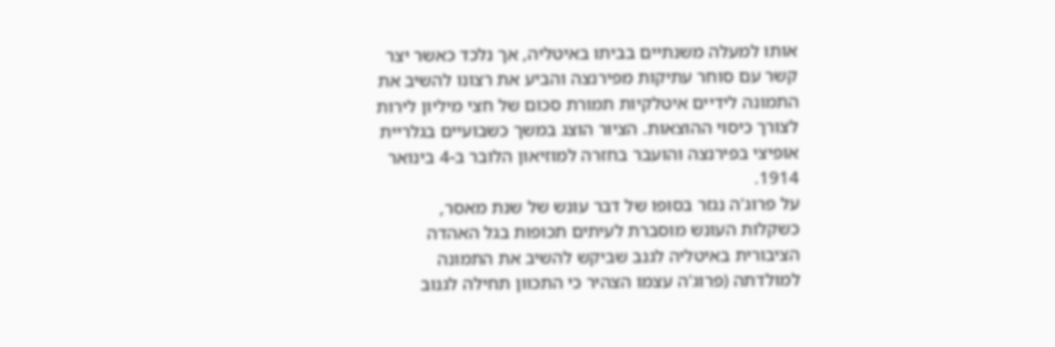אותו למעלה משנתיים בביתו באיטליה, אך נלכד כאשר יצר קשר עם סוחר עתיקות מפירנצה והביע את רצונו להשיב את התמונה לידיים איטלקיות תמורת סכום של חצי מיליון לירות לצורך כיסוי ההוצאות. הציור הוצג במשך כשבועיים בגלריית אופיצי בפירנצה והועבר בחזרה למוזיאון הלובר ב-4 בינואר 1914.
על פרוג'ה נגזר בסופו של דבר עונש של שנת מאסר, כשקלות העונש מוסברת לעיתים תכופות בגל האהדה הציבורית באיטליה לגנב שביקש להשיב את התמונה למולדתה (פרוג'ה עצמו הצהיר כי התכוון תחילה לגנוב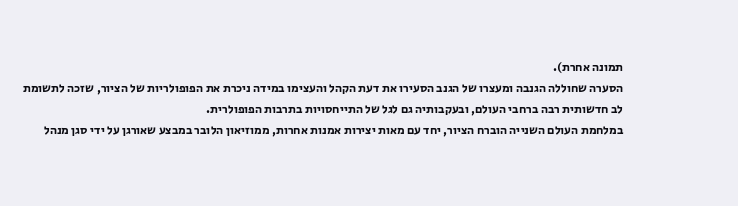תמונה אחרת).
הסערה שחוללה הגנבה ומעצרו של הגנב הסעירו את דעת הקהל והעצימו במידה ניכרת את הפופולריות של הציור, שזכה לתשומת לב חדשותית רבה ברחבי העולם, ובעקבותיה גם לגל של התייחסויות בתרבות הפופולרית.
במלחמת העולם השנייה הוברח הציור, יחד עם מאות יצירות אמנות אחרות, ממוזיאון הלובר במבצע שאורגן על ידי סגן מנהל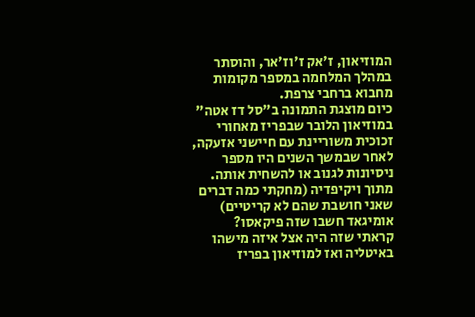המוזיאון, ז'אק ז'וז'אר, והוסתר במהלך המלחמה במספר מקומות מחבוא ברחבי צרפת.
כיום מוצגת התמונה ב"סל דז אטה" במוזיאון הלובר שבפריז מאחורי זכוכית משוריינת עם חיישני אזעקה, לאחר שבמשך השנים היו מספר ניסיונות לגנוב או להשחית אותה.
מתוך ויקיפדיה (מחקתי כמה דברים שאני חושבת שהם לא קריטיים)
אומיגאד חשבו שזה פיקאסו?
קראתי שזה היה אצל איזה מישהו באיטליה ואז למוזיאון בפריז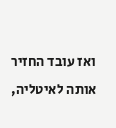ואז עובד החזיר אותה לאיטליה,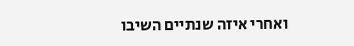ואחרי איזה שנתיים השיבו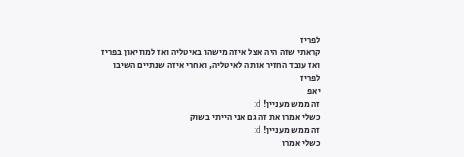לפריז
קראתי שזה היה אצל איזה מישהו באיטליה ואז למוזיאון בפריז ואז עובד החזיר אותה לאיטליה, ואחרי איזה שנתיים השיבו לפריז
יאפ
זה ממש מעניין! d:
כשלי אמרו את זה גם אני הייתי בשוק
זה ממש מעניין! d:
כשלי אמרו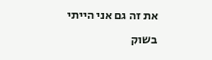את זה גם אני הייתי בשוק